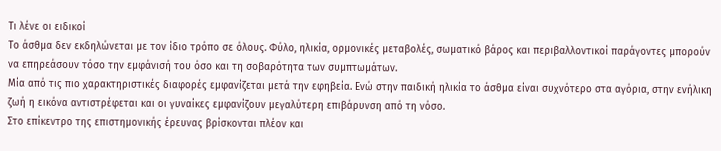Τι λένε οι ειδικοί
Το άσθμα δεν εκδηλώνεται με τον ίδιο τρόπο σε όλους. Φύλο, ηλικία, ορμονικές μεταβολές, σωματικό βάρος και περιβαλλοντικοί παράγοντες μπορούν να επηρεάσουν τόσο την εμφάνισή του όσο και τη σοβαρότητα των συμπτωμάτων.
Μία από τις πιο χαρακτηριστικές διαφορές εμφανίζεται μετά την εφηβεία. Ενώ στην παιδική ηλικία το άσθμα είναι συχνότερο στα αγόρια, στην ενήλικη ζωή η εικόνα αντιστρέφεται και οι γυναίκες εμφανίζουν μεγαλύτερη επιβάρυνση από τη νόσο.
Στο επίκεντρο της επιστημονικής έρευνας βρίσκονται πλέον και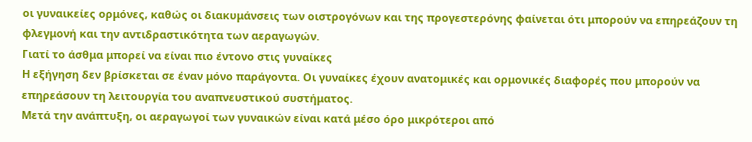οι γυναικείες ορμόνες, καθώς οι διακυμάνσεις των οιστρογόνων και της προγεστερόνης φαίνεται ότι μπορούν να επηρεάζουν τη φλεγμονή και την αντιδραστικότητα των αεραγωγών.
Γιατί το άσθμα μπορεί να είναι πιο έντονο στις γυναίκες
Η εξήγηση δεν βρίσκεται σε έναν μόνο παράγοντα. Οι γυναίκες έχουν ανατομικές και ορμονικές διαφορές που μπορούν να επηρεάσουν τη λειτουργία του αναπνευστικού συστήματος.
Μετά την ανάπτυξη, οι αεραγωγοί των γυναικών είναι κατά μέσο όρο μικρότεροι από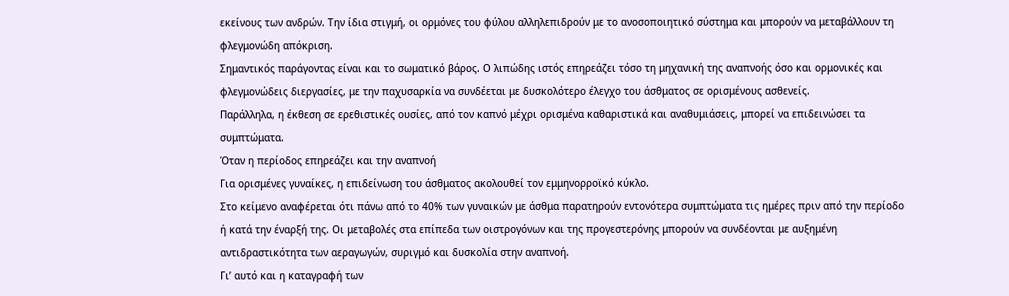εκείνους των ανδρών. Την ίδια στιγμή, οι ορμόνες του φύλου αλληλεπιδρούν με το ανοσοποιητικό σύστημα και μπορούν να μεταβάλλουν τη φλεγμονώδη απόκριση.
Σημαντικός παράγοντας είναι και το σωματικό βάρος. Ο λιπώδης ιστός επηρεάζει τόσο τη μηχανική της αναπνοής όσο και ορμονικές και φλεγμονώδεις διεργασίες, με την παχυσαρκία να συνδέεται με δυσκολότερο έλεγχο του άσθματος σε ορισμένους ασθενείς.
Παράλληλα, η έκθεση σε ερεθιστικές ουσίες, από τον καπνό μέχρι ορισμένα καθαριστικά και αναθυμιάσεις, μπορεί να επιδεινώσει τα συμπτώματα.
Όταν η περίοδος επηρεάζει και την αναπνοή
Για ορισμένες γυναίκες, η επιδείνωση του άσθματος ακολουθεί τον εμμηνορροϊκό κύκλο.
Στο κείμενο αναφέρεται ότι πάνω από το 40% των γυναικών με άσθμα παρατηρούν εντονότερα συμπτώματα τις ημέρες πριν από την περίοδο ή κατά την έναρξή της. Οι μεταβολές στα επίπεδα των οιστρογόνων και της προγεστερόνης μπορούν να συνδέονται με αυξημένη αντιδραστικότητα των αεραγωγών, συριγμό και δυσκολία στην αναπνοή.
Γι’ αυτό και η καταγραφή των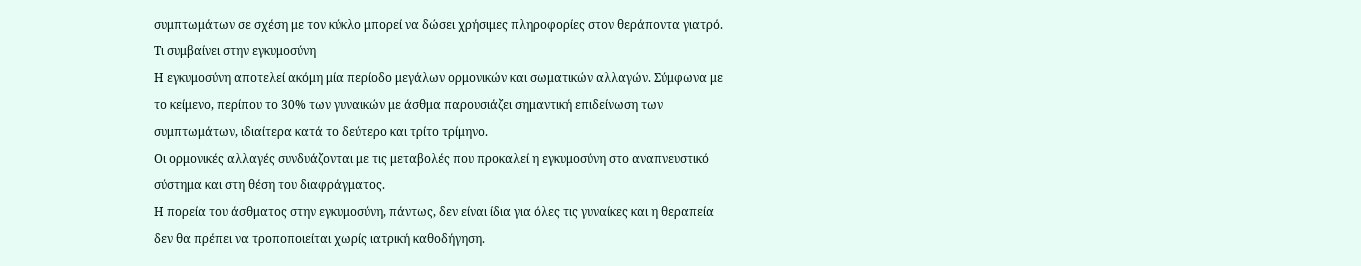συμπτωμάτων σε σχέση με τον κύκλο μπορεί να δώσει χρήσιμες πληροφορίες στον θεράποντα γιατρό.
Τι συμβαίνει στην εγκυμοσύνη
Η εγκυμοσύνη αποτελεί ακόμη μία περίοδο μεγάλων ορμονικών και σωματικών αλλαγών. Σύμφωνα με το κείμενο, περίπου το 30% των γυναικών με άσθμα παρουσιάζει σημαντική επιδείνωση των συμπτωμάτων, ιδιαίτερα κατά το δεύτερο και τρίτο τρίμηνο.
Οι ορμονικές αλλαγές συνδυάζονται με τις μεταβολές που προκαλεί η εγκυμοσύνη στο αναπνευστικό σύστημα και στη θέση του διαφράγματος.
Η πορεία του άσθματος στην εγκυμοσύνη, πάντως, δεν είναι ίδια για όλες τις γυναίκες και η θεραπεία δεν θα πρέπει να τροποποιείται χωρίς ιατρική καθοδήγηση.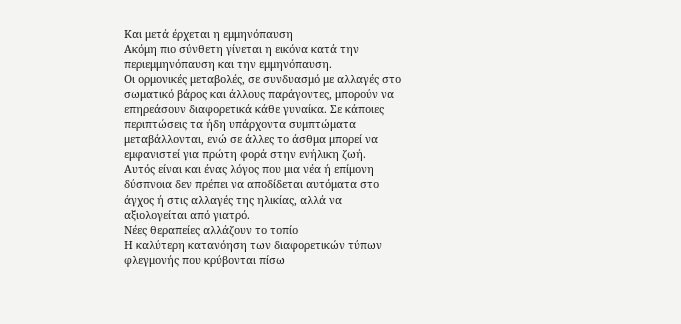Και μετά έρχεται η εμμηνόπαυση
Ακόμη πιο σύνθετη γίνεται η εικόνα κατά την περιεμμηνόπαυση και την εμμηνόπαυση.
Οι ορμονικές μεταβολές, σε συνδυασμό με αλλαγές στο σωματικό βάρος και άλλους παράγοντες, μπορούν να επηρεάσουν διαφορετικά κάθε γυναίκα. Σε κάποιες περιπτώσεις τα ήδη υπάρχοντα συμπτώματα μεταβάλλονται, ενώ σε άλλες το άσθμα μπορεί να εμφανιστεί για πρώτη φορά στην ενήλικη ζωή.
Αυτός είναι και ένας λόγος που μια νέα ή επίμονη δύσπνοια δεν πρέπει να αποδίδεται αυτόματα στο άγχος ή στις αλλαγές της ηλικίας, αλλά να αξιολογείται από γιατρό.
Νέες θεραπείες αλλάζουν το τοπίο
Η καλύτερη κατανόηση των διαφορετικών τύπων φλεγμονής που κρύβονται πίσω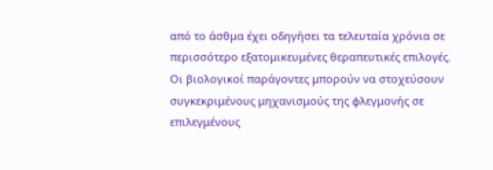από το άσθμα έχει οδηγήσει τα τελευταία χρόνια σε περισσότερο εξατομικευμένες θεραπευτικές επιλογές.
Οι βιολογικοί παράγοντες μπορούν να στοχεύσουν συγκεκριμένους μηχανισμούς της φλεγμονής σε επιλεγμένους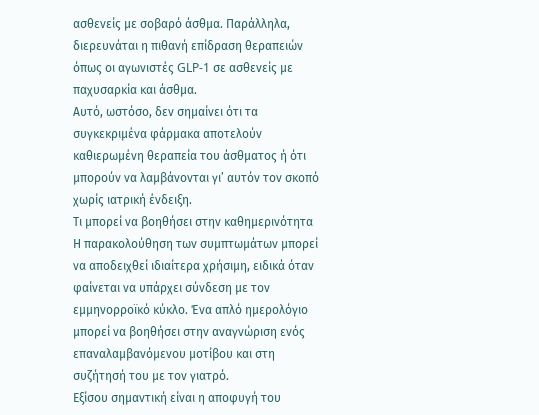ασθενείς με σοβαρό άσθμα. Παράλληλα, διερευνάται η πιθανή επίδραση θεραπειών όπως οι αγωνιστές GLP-1 σε ασθενείς με παχυσαρκία και άσθμα.
Αυτό, ωστόσο, δεν σημαίνει ότι τα συγκεκριμένα φάρμακα αποτελούν καθιερωμένη θεραπεία του άσθματος ή ότι μπορούν να λαμβάνονται γι’ αυτόν τον σκοπό χωρίς ιατρική ένδειξη.
Τι μπορεί να βοηθήσει στην καθημερινότητα
Η παρακολούθηση των συμπτωμάτων μπορεί να αποδειχθεί ιδιαίτερα χρήσιμη, ειδικά όταν φαίνεται να υπάρχει σύνδεση με τον εμμηνορροϊκό κύκλο. Ένα απλό ημερολόγιο μπορεί να βοηθήσει στην αναγνώριση ενός επαναλαμβανόμενου μοτίβου και στη συζήτησή του με τον γιατρό.
Εξίσου σημαντική είναι η αποφυγή του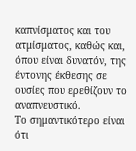καπνίσματος και του ατμίσματος, καθώς και, όπου είναι δυνατόν, της έντονης έκθεσης σε ουσίες που ερεθίζουν το αναπνευστικό.
Το σημαντικότερο είναι ότι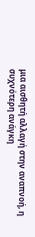μια αισθητή αλλαγή στην αναπνοή, η συχνότερη ανάγκη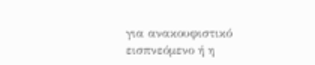για ανακουφιστικό εισπνεόμενο ή η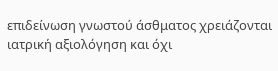επιδείνωση γνωστού άσθματος χρειάζονται ιατρική αξιολόγηση και όχι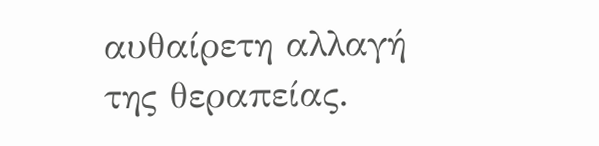αυθαίρετη αλλαγή της θεραπείας.